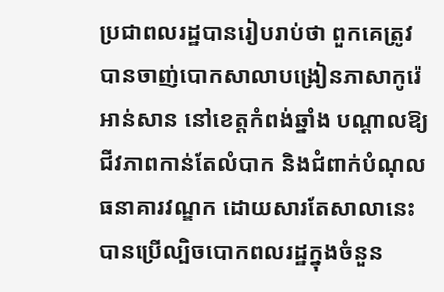ប្រជាពលរដ្ឋបានរៀបរាប់ថា ពួកគេត្រូវបានចាញ់បោកសាលាបង្រៀនភាសាកូរ៉េ អាន់សាន នៅខេត្តកំពង់ឆ្នាំង បណ្តាលឱ្យជីវភាពកាន់តែលំបាក និងជំពាក់បំណុលធនាគារវណ្ឌក ដោយសារតែសាលានេះបានប្រើល្បិចបោកពលរដ្ឋក្នុងចំនួន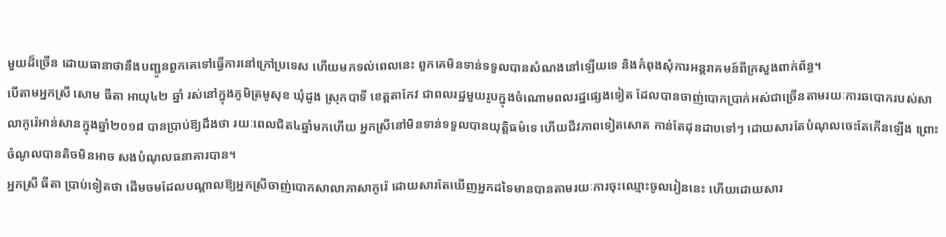មួយដ៏ច្រើន ដោយធានាថានឹងបញ្ជូនពួកគេទៅធ្វើការនៅក្រៅប្រទេស ហើយមកទល់ពេលនេះ ពួកគេមិនទាន់ទទួលបានសំណងនៅឡើយទេ និងកំពុងសុំការអន្តរាគមន៍ពីក្រសួងពាក់ព័ន្ធ។
បើតាមអ្នកស្រី សោម ធីតា អាយុ៤២ ឆ្នាំ រស់នៅក្នុងភូមិត្រមូសុខ ឃុំដូង ស្រុកបាទី ខេត្តតាកែវ ជាពលរដ្ឋមួយរូបក្នុងចំណោមពលរដ្ឋផ្សេងទៀត ដែលបានចាញ់បោកប្រាក់អស់ជាច្រើនតាមរយៈការឆបោករបស់សាលាកូរ៉េអាន់សានក្នុងឆ្នាំ២០១៨ បានប្រាប់ឱ្យដឹងថា រយៈពេលជិត៤ឆ្នាំមកហើយ អ្នកស្រីនៅមិនទាន់ទទួលបានយុត្តិធម៌ទេ ហើយជីវភាពទៀតសោត កាន់តែដុនដាបទៅៗ ដោយសារតែបំណុលចេះតែកើនឡើង ព្រោះចំណូលបានតិចមិនអាច សងបំណុលធនាគារបាន។
អ្នកស្រី ធីតា ប្រាប់ទៀតថា ដើមចមដែលបណ្ដាលឱ្យអ្នកស្រីចាញ់បោកសាលាភាសាកូរ៉េ ដោយសារតែឃើញអ្នកដទៃមានបានតាមរយៈការចុះឈ្មោះចូលរៀននេះ ហើយដោយសារ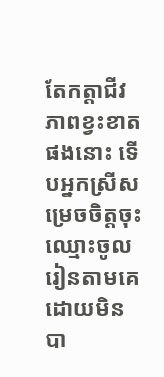តែកត្តាជីវភាពខ្វះខាតផងនោះ ទើបអ្នកស្រីសម្រេចចិត្តចុះឈ្មោះចូលរៀនតាមគេដោយមិនបា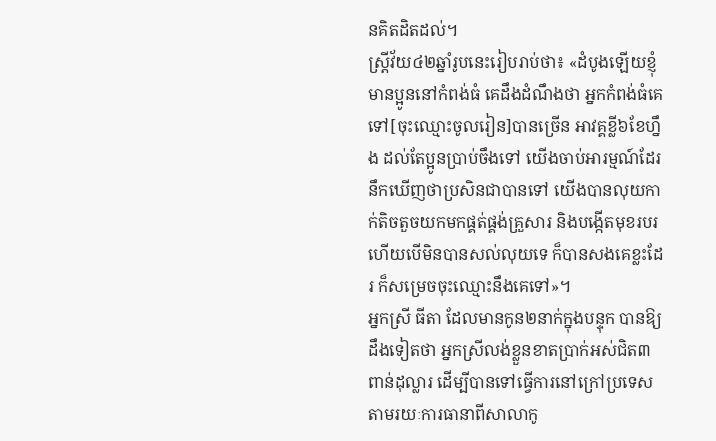នគិតដិតដល់។
ស្រ្តីវ័យ៤២ឆ្នាំរូបនេះរៀបរាប់ថា៖ «ដំបូងឡើយខ្ញុំមានប្អូននៅកំពង់ធំ គេដឹងដំណឹងថា អ្នកកំពង់ធំគេទៅ[ចុះឈ្មោះចូលរៀន]បានច្រើន អាវគ្គខ្លី៦ខែហ្នឹង ដល់តែប្អូនប្រាប់ចឹងទៅ យើងចាប់អារម្មណ៍ដែរ នឹកឃើញថាប្រសិនជាបានទៅ យើងបានលុយកាក់តិចតួចយកមកផ្គត់ផ្គង់គ្រួសារ និងបង្កើតមុខរបរ ហើយបើមិនបានសល់លុយទេ ក៏បានសងគេខ្លះដែរ ក៏សម្រេចចុះឈ្មោះនឹងគេទៅ»។
អ្នកស្រី ធីតា ដែលមានកូន២នាក់ក្នុងបន្ទុក បានឱ្យដឹងទៀតថា អ្នកស្រីលង់ខ្លួនខាតប្រាក់អស់ជិត៣ពាន់ដុល្លារ ដើម្បីបានទៅធ្វើការនៅក្រៅប្រទេសតាមរយៈការធានាពីសាលាកូ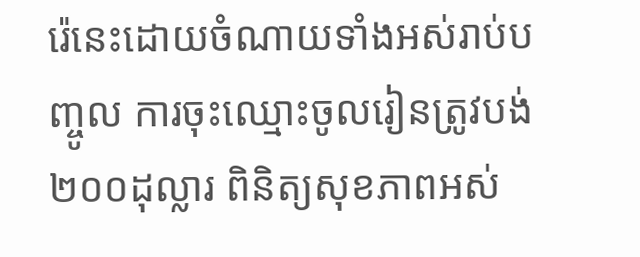រ៉េនេះដោយចំណាយទាំងអស់រាប់បញ្ចូល ការចុះឈ្មោះចូលរៀនត្រូវបង់២០០ដុល្លារ ពិនិត្យសុខភាពអស់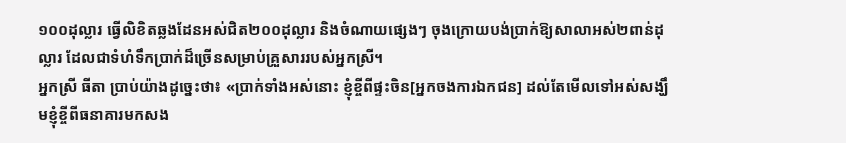១០០ដុល្លារ ធ្វើលិខិតឆ្លងដែនអស់ជិត២០០ដុល្លារ និងចំណាយផ្សេងៗ ចុងក្រោយបង់ប្រាក់ឱ្យសាលាអស់២ពាន់ដុល្លារ ដែលជាទំហំទឹកប្រាក់ដ៏ច្រើនសម្រាប់គ្រួសាររបស់អ្នកស្រី។
អ្នកស្រី ធីតា ប្រាប់យ៉ាងដូច្នេះថា៖ «ប្រាក់ទាំងអស់នោះ ខ្ញុំខ្ចីពីផ្ទះចិន[អ្នកចងការឯកជន] ដល់តែមើលទៅអស់សង្ឃឹមខ្ញុំខ្ចីពីធនាគារមកសង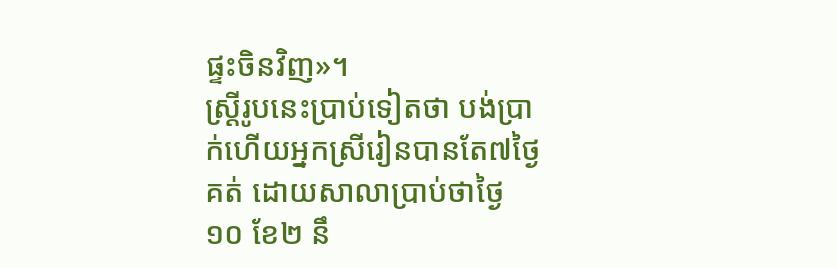ផ្ទះចិនវិញ»។
ស្រ្តីរូបនេះប្រាប់ទៀតថា បង់ប្រាក់ហើយអ្នកស្រីរៀនបានតែ៧ថ្ងៃគត់ ដោយសាលាប្រាប់ថាថ្ងៃ១០ ខែ២ នឹ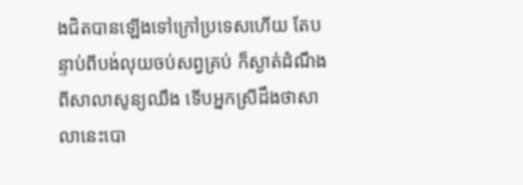ងជិតបានឡើងទៅក្រៅប្រទេសហើយ តែបន្ទាប់ពីបង់លុយចប់សព្វគ្រប់ ក៏ស្ងាត់ដំណឹងពីសាលាសូន្យឈឹង ទើបអ្នកស្រីដឹងថាសាលានេះបោ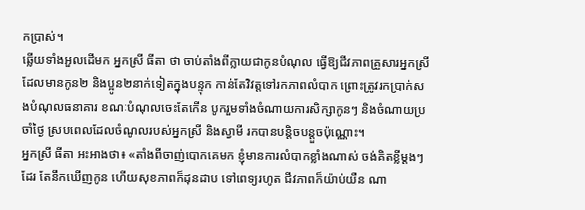កប្រាស់។
ឆ្លើយទាំងអួលដើមក អ្នកស្រី ធីតា ថា ចាប់តាំងពីក្លាយជាកូនបំណុល ធ្វើឱ្យជីវភាពគ្រួសារអ្នកស្រីដែលមានកូន២ និងប្អូន២នាក់ទៀតក្នុងបន្ទុក កាន់តែវិវត្តទៅរកភាពលំបាក ព្រោះត្រូវរកប្រាក់សងបំណុលធនាគារ ខណៈបំណុលចេះតែកើន បូករួមទាំងចំណាយការសិក្សាកូនៗ និងចំណាយប្រចាំថ្ងៃ ស្របពេលដែលចំណូលរបស់អ្នកស្រី និងស្វាមី រកបានបន្តិចបន្តួចប៉ុណ្ណោះ។
អ្នកស្រី ធីតា អះអាងថា៖ «តាំងពីចាញ់បោកគេមក ខ្ញុំមានការលំបាកខ្លាំងណាស់ ចង់គិតខ្លីម្ដងៗដែរ តែនឹកឃើញកូន ហើយសុខភាពក៏ដុនដាប ទៅពេទ្យរហូត ជីវភាពក៏យ៉ាប់យឺន ណា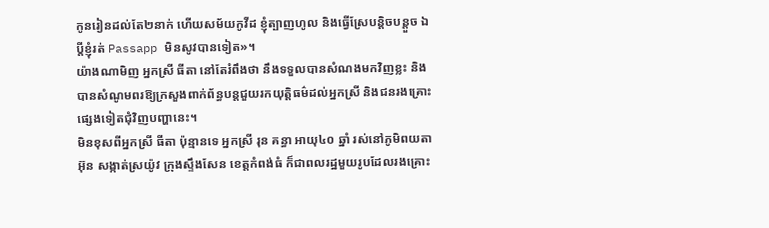កូនរៀនដល់តែ២នាក់ ហើយសម័យកូវីដ ខ្ញុំត្បាញហូល និងធ្វើស្រែបន្តិចបន្តួច ឯប្ដីខ្ញុំរត់ Passapp មិនសូវបានទៀត»។
យ៉ាងណាមិញ អ្នកស្រី ធីតា នៅតែរំពឹងថា នឹងទទួលបានសំណងមកវិញខ្លះ និងបានសំណូមពរឱ្យក្រសួងពាក់ព័ន្ធបន្តជួយរកយុត្តិធម៌ដល់អ្នកស្រី និងជនរងគ្រោះផ្សេងទៀតជុំវិញបញ្ហានេះ។
មិនខុសពីអ្នកស្រី ធីតា ប៉ុន្មានទេ អ្នកស្រី រុន គន្ធា អាយុ៤០ ឆ្នាំ រស់នៅភូមិពយតាអ៊ុន សង្កាត់ស្រយ៉ូវ ក្រុងស្ទឹងសែន ខេត្តកំពង់ធំ ក៏ជាពលរដ្ឋមួយរូបដែលរងគ្រោះ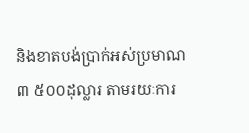និងខាតបង់ប្រាក់អស់ប្រមាណ ៣ ៥០០ដុល្លារ តាមរយៈការ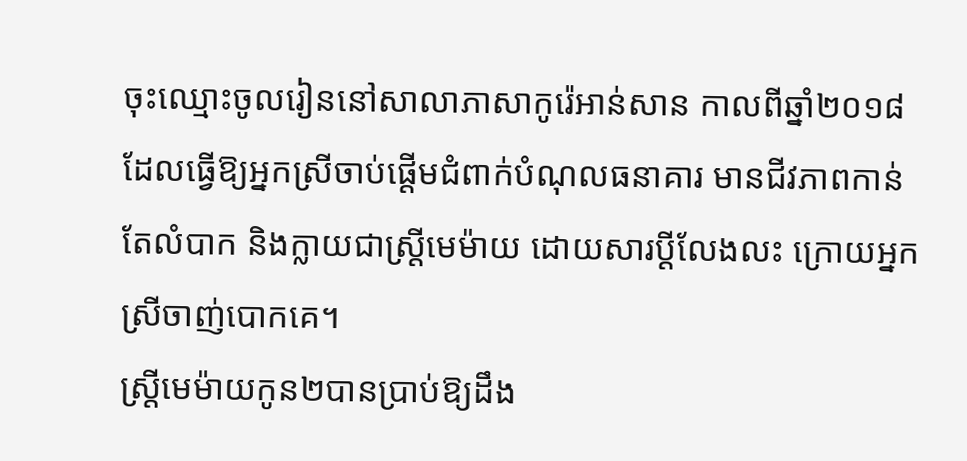ចុះឈ្មោះចូលរៀននៅសាលាភាសាកូរ៉េអាន់សាន កាលពីឆ្នាំ២០១៨ ដែលធ្វើឱ្យអ្នកស្រីចាប់ផ្ដើមជំពាក់បំណុលធនាគារ មានជីវភាពកាន់តែលំបាក និងក្លាយជាស្រ្តីមេម៉ាយ ដោយសារប្ដីលែងលះ ក្រោយអ្នកស្រីចាញ់បោកគេ។
ស្រ្តីមេម៉ាយកូន២បានប្រាប់ឱ្យដឹង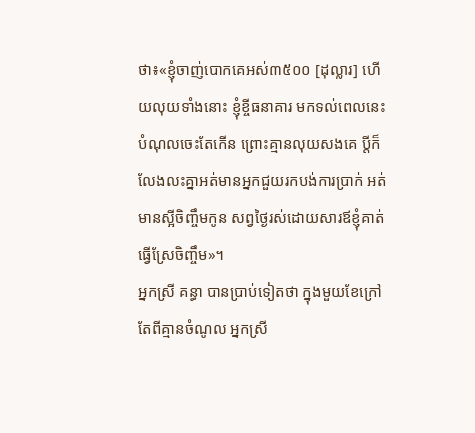ថា៖«ខ្ញុំចាញ់បោកគេអស់៣៥០០ [ដុល្លារ] ហើយលុយទាំងនោះ ខ្ញុំខ្ចីធនាគារ មកទល់ពេលនេះបំណុលចេះតែកើន ព្រោះគ្មានលុយសងគេ ប្ដីក៏លែងលះគ្នាអត់មានអ្នកជួយរកបង់ការប្រាក់ អត់មានស្អីចិញ្ចឹមកូន សព្វថ្ងៃរស់ដោយសារឪខ្ញុំគាត់ធ្វើស្រែចិញ្ចឹម»។
អ្នកស្រី គន្ធា បានប្រាប់ទៀតថា ក្នុងមួយខែក្រៅតែពីគ្មានចំណូល អ្នកស្រី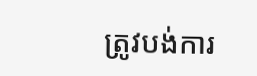ត្រូវបង់ការ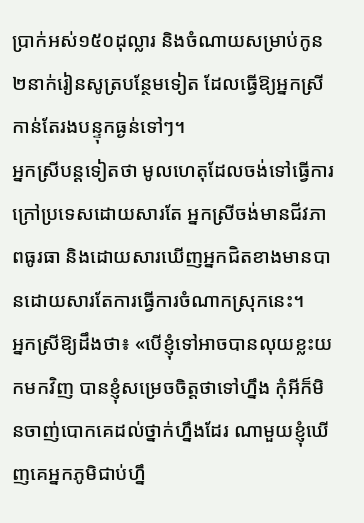ប្រាក់អស់១៥០ដុល្លារ និងចំណាយសម្រាប់កូន២នាក់រៀនសូត្របន្ថែមទៀត ដែលធ្វើឱ្យអ្នកស្រីកាន់តែរងបន្ទុកធ្ងន់ទៅៗ។
អ្នកស្រីបន្តទៀតថា មូលហេតុដែលចង់ទៅធ្វើការក្រៅប្រទេសដោយសារតែ អ្នកស្រីចង់មានជីវភាពធូរធា និងដោយសារឃើញអ្នកជិតខាងមានបានដោយសារតែការធើ្វការចំណាកស្រុកនេះ។
អ្នកស្រីឱ្យដឹងថា៖ «បើខ្ញុំទៅអាចបានលុយខ្លះយកមកវិញ បានខ្ញុំសម្រេចចិត្តថាទៅហ្នឹង កុំអីក៏មិនចាញ់បោកគេដល់ថ្នាក់ហ្នឹងដែរ ណាមួយខ្ញុំឃើញគេអ្នកភូមិជាប់ហ្នឹ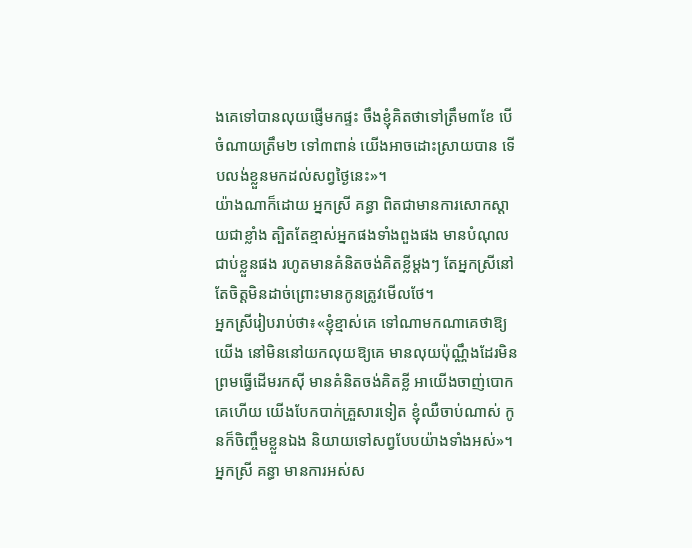ងគេទៅបានលុយផ្ញើមកផ្ទះ ចឹងខ្ញុំគិតថាទៅត្រឹម៣ខែ បើចំណាយត្រឹម២ ទៅ៣ពាន់ យើងអាចដោះស្រាយបាន ទើបលង់ខ្លួនមកដល់សព្វថ្ងៃនេះ»។
យ៉ាងណាក៏ដោយ អ្នកស្រី គន្ធា ពិតជាមានការសោកស្ដាយជាខ្លាំង ត្បិតតែខ្មាស់អ្នកផងទាំងពួងផង មានបំណុលជាប់ខ្លួនផង រហូតមានគំនិតចង់គិតខ្លីម្ដងៗ តែអ្នកស្រីនៅតែចិត្តមិនដាច់ព្រោះមានកូនត្រូវមើលថែ។
អ្នកស្រីរៀបរាប់ថា៖«ខ្ញុំខ្មាស់គេ ទៅណាមកណាគេថាឱ្យយើង នៅមិននៅយកលុយឱ្យគេ មានលុយប៉ុណ្ណឹងដែរមិនព្រមធ្វើដើមរកស៊ី មានគំនិតចង់គិតខ្លី អាយើងចាញ់បោកគេហើយ យើងបែកបាក់គ្រួសារទៀត ខ្ញុំឈឺចាប់ណាស់ កូនក៏ចិញ្ចឹមខ្លួនឯង និយាយទៅសព្វបែបយ៉ាងទាំងអស់»។
អ្នកស្រី គន្ធា មានការអស់ស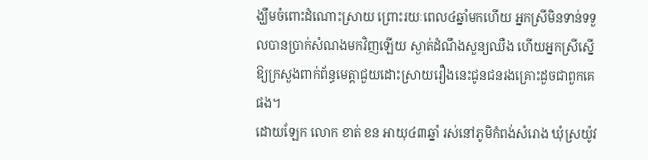ង្ឃឹមចំពោះដំណោះស្រាយ ព្រោះរយៈពេល៤ឆ្នាំមកហើយ អ្នកស្រីមិនទាន់ទទួលបានប្រាក់សំណងមកវិញឡើយ ស្ងាត់ដំណឹងសួន្យឈឺង ហើយអ្នកស្រីស្នើឱ្យក្រសួងពាក់ព័ន្ធមេត្តាជួយដោះស្រាយរឿងនេះជូនជនរងគ្រោះដួចជាពួកគេផង។
ដោយឡែក លោក ខាត់ ខន អាយុ៤៣ឆ្នាំ រស់នៅភូមិកំពង់សំរោង ឃុំស្រយ៉ូវ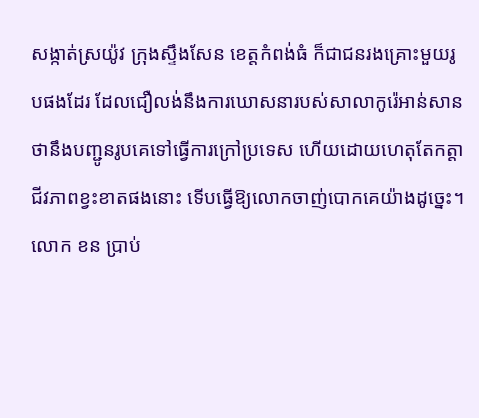សង្កាត់ស្រយ៉ូវ ក្រុងស្ទឹងសែន ខេត្តកំពង់ធំ ក៏ជាជនរងគ្រោះមួយរូបផងដែរ ដែលជឿលង់នឹងការឃោសនារបស់សាលាកូរ៉េអាន់សាន ថានឹងបញ្ជូនរូបគេទៅធ្វើការក្រៅប្រទេស ហើយដោយហេតុតែកត្តាជីវភាពខ្វះខាតផងនោះ ទើបធ្វើឱ្យលោកចាញ់បោកគេយ៉ាងដូច្នេះ។
លោក ខន ប្រាប់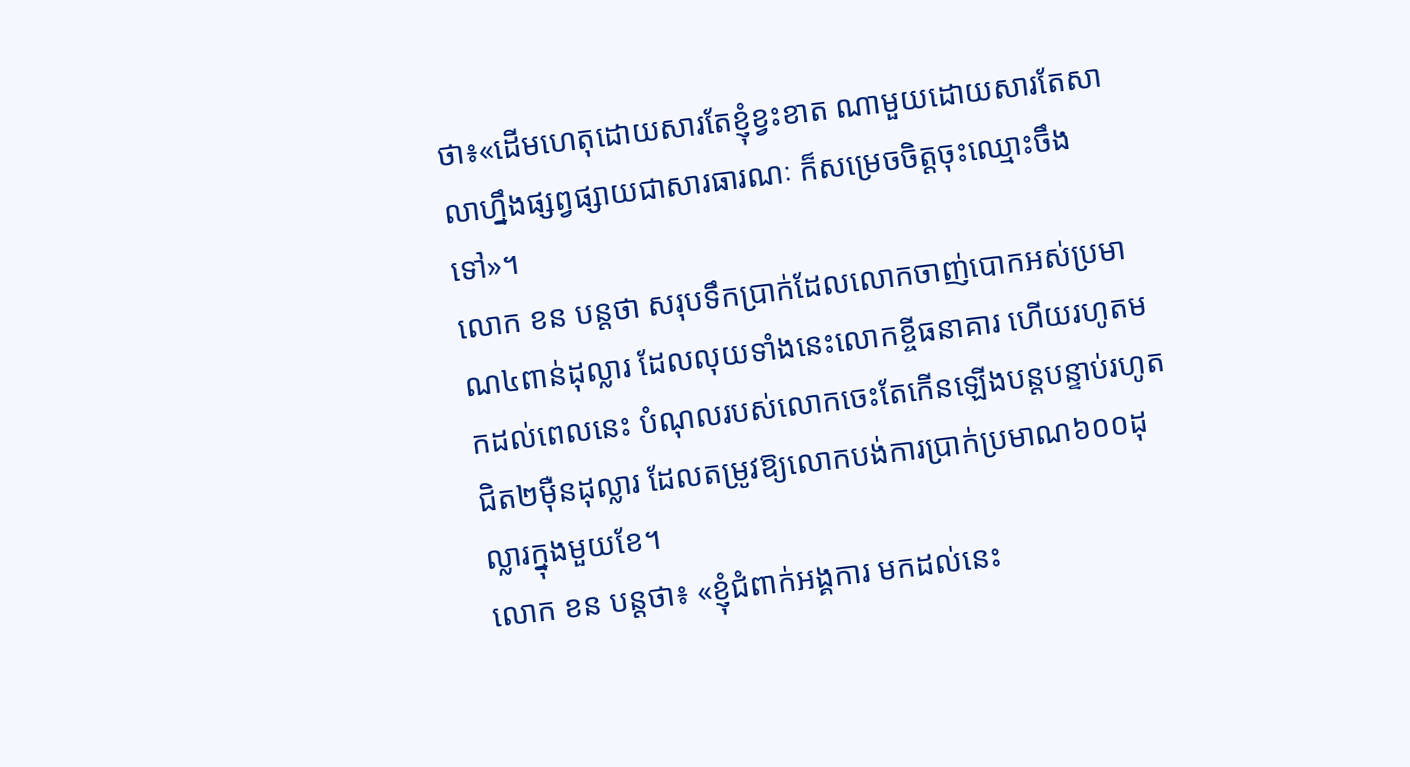ថា៖«ដើមហេតុដោយសារតែខ្ញុំខ្វះខាត ណាមួយដោយសារតែសាលាហ្នឹងផ្សព្វផ្សាយជាសារធារណៈ ក៏សម្រេចចិត្តចុះឈ្មោះចឹងទៅ»។
លោក ខន បន្តថា សរុបទឹកប្រាក់ដែលលោកចាញ់បោកអស់ប្រមាណ៤ពាន់ដុល្លារ ដែលលុយទាំងនេះលោកខ្ចីធនាគារ ហើយរហូតមកដល់ពេលនេះ បំណុលរបស់លោកចេះតែកើនឡើងបន្តបន្ទាប់រហូតជិត២ម៉ឺនដុល្លារ ដែលតម្រូវឱ្យលោកបង់ការប្រាក់ប្រមាណ៦០០ដុល្លារក្នុងមួយខែ។
លោក ខន បន្តថា៖ «ខ្ញុំជំពាក់អង្គការ មកដល់នេះ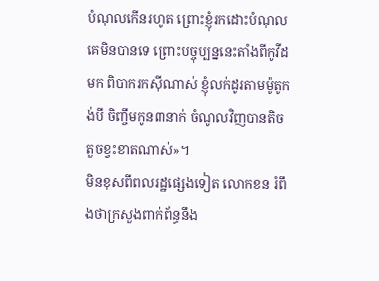បំណុលកើនរហូត ព្រោះខ្ញុំរកដោះបំណុលគេមិនបានទេ ព្រោះបច្ចុប្បន្ននេះតាំងពីកូវីដមក ពិបាករកស៊ីណាស់ ខ្ញុំលក់ដូរតាមម៉ូតូកង់បី ចិញ្ចឹមកូន៣នាក់ ចំណូលវិញបានតិចតួចខ្វះខាតណាស់»។
មិនខុសពីពលរដ្ឋផ្សេងទៀត លោកខន រំពឹងថាក្រសួងពាក់ព័ន្ធនឹង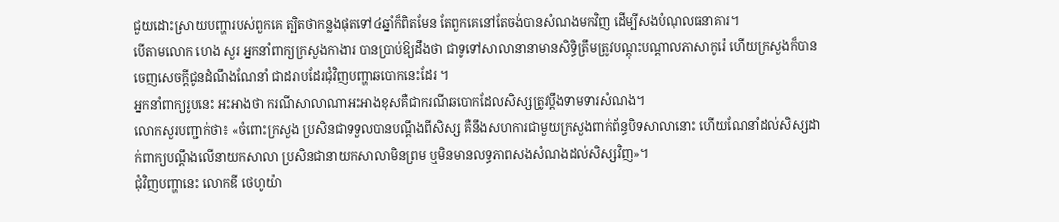ជួយដោះស្រាយបញ្ហារបស់ពួកគេ ត្បិតថាកន្លងផុតទៅ៤ឆ្នាំក៏ពិតមែន តែពួកគេនៅតែចង់បានសំណងមកវិញ ដើម្បីសងបំណុលធនាគារ។
បើតាមលោក ហេង សួរ អ្នកនាំពាក្យក្រសួងកាងារ បានប្រាប់ឱ្យដឹងថា ជាទូទៅសាលានានាមានសិទ្ធិត្រឹមត្រូវបណ្តុះបណ្តាលភាសាកូរ៉េ ហើយក្រសួងក៏បានចេញសេចក្ដីជូនដំណឹងណែនាំ ជាដរាបដែរជុំវិញបញ្ហាឆបោកនេះដែរ ។
អ្នកនាំពាក្យរូបនេះ អះអាងថា ករណីសាលាណាអះអាងខុសគឺជាករណីឆបោកដែលសិស្សត្រូវប្តឹងទាមទារសំណង។
លោកសួរបញ្ជាក់ថា៖ «ចំពោះក្រសួង ប្រសិនជាទទួលបានបណ្តឹងពីសិស្ស គឺនឹងសហការជាមួយក្រសួងពាក់ព័ន្ធបិទសាលានោះ ហើយណែនាំដល់សិស្សដាក់ពាក្យបណ្តឹងលើនាយកសាលា ប្រសិនជានាយកសាលាមិនព្រម ឬមិនមានលទ្ធភាពសងសំណងដល់សិស្សវិញ»។
ជុំវិញបញ្ហានេះ លោកឌី ថេហូយ៉ា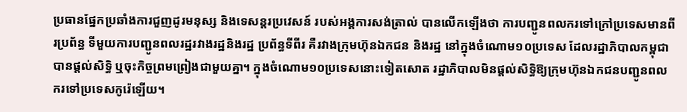ប្រធានផ្នែកប្រឆាំងការជួញដូរមនុស្ស និងទេសន្តរប្រវេសន៍ របស់អង្គការសង់ត្រាល់ បានលើកឡើងថា ការបញ្ជូនពលករទៅក្រៅប្រទេសមានពីរប្រព័ន្ធ ទីមួយការបញ្ជូនពលរដ្ឋរវាងរដ្ឋនិងរដ្ឋ ប្រព័ន្ធទីពីរ គឺរវាងក្រុមហ៊ុនឯកជន និងរដ្ឋ នៅក្នុងចំណោម១០ប្រទេស ដែលរដ្ឋាភិបាលកម្ពុជាបានផ្ដល់សិទ្ធិ ឬចុះកិច្ចព្រមព្រៀងជាមួយគ្នា។ ក្នុងចំណោម១០ប្រទេសនោះទៀតសោត រដ្ឋាភិបាលមិនផ្ដល់សិទ្ធិឱ្យក្រុមហ៊ុនឯកជនបញ្ជូនពលករទៅប្រទេសកូរ៉េឡើយ។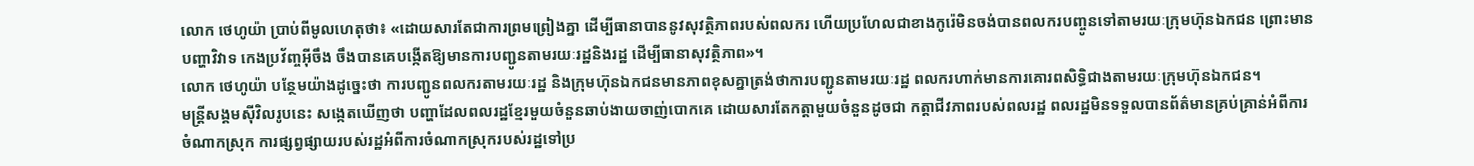លោក ថេហូយ៉ា ប្រាប់ពីមូលហេតុថា៖ «ដោយសារតែជាការព្រមព្រៀងគ្នា ដើម្បីធានាបាននូវសុវត្ថិភាពរបស់ពលករ ហើយប្រហែលជាខាងកូរ៉េមិនចង់បានពលករបញ្ចូនទៅតាមរយៈក្រុមហ៊ុនឯកជន ព្រោះមានបញ្ហាវិវាទ កេងប្រវ័ញ្ចអ៊ីចឹង ចឹងបានគេបង្កើតឱ្យមានការបញ្ជូនតាមរយៈរដ្ឋនិងរដ្ឋ ដើម្បីធានាសុវត្ថិភាព»។
លោក ថេហូយ៉ា បន្ថែមយ៉ាងដូច្នេះថា ការបញ្ជូនពលករតាមរយៈរដ្ឋ និងក្រុមហ៊ុនឯកជនមានភាពខុសគ្នាត្រង់ថាការបញ្ជូនតាមរយៈរដ្ឋ ពលករហាក់មានការគោរពសិទ្ធិជាងតាមរយៈក្រុមហ៊ុនឯកជន។
មន្រ្តីសង្គមស៊ីវិលរូបនេះ សង្កេតឃើញថា បញ្ហាដែលពលរដ្ឋខ្មែរមួយចំនួនឆាប់ងាយចាញ់បោកគេ ដោយសារតែកត្តាមួយចំនួនដូចជា កត្តាជីវភាពរបស់ពលរដ្ឋ ពលរដ្ឋមិនទទួលបានព័ត៌មានគ្រប់គ្រាន់អំពីការចំណាកស្រុក ការផ្សព្វផ្សាយរបស់រដ្ឋអំពីការចំណាកស្រុករបស់រដ្ឋទៅប្រ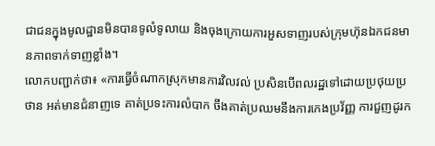ជាជនក្នុងមូលដ្ឋានមិនបានទូលំទូលាយ និងចុងក្រោយការអួសទាញរបស់ក្រុមហ៊ុនឯកជនមានភាពទាក់ទាញខ្លាំង។
លោកបញ្ជាក់ថា៖ «ការធ្វើចំណាកស្រុកមានការវិលវល់ ប្រសិនបើពលរដ្ឋទៅដោយប្រថុយប្រថាន អត់មានជំនាញទេ គាត់ប្រទះការលំបាក ចឹងគាត់ប្រឈមនឹងការកេងប្រវ័ញ្ញ ការជួញដូរក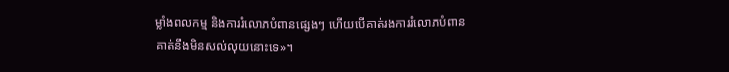ម្លាំងពលកម្ម និងការរំលោភបំពានផ្សេងៗ ហើយបើគាត់រងការរំលោភបំពាន គាត់នឹងមិនសល់លុយនោះទេ»។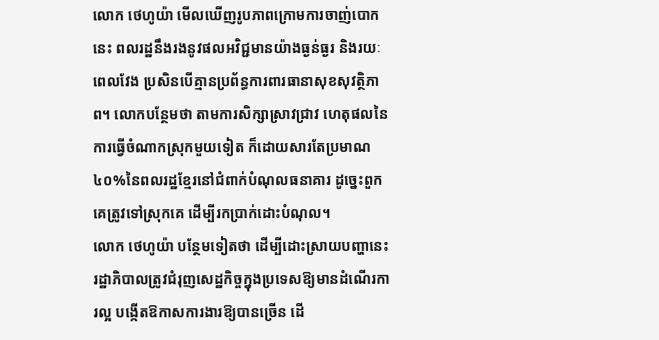លោក ថេហូយ៉ា មើលឃើញរូបភាពក្រោមការចាញ់បោកនេះ ពលរដ្ឋនឹងរងនូវផលអវិជ្ជមានយ៉ាងធ្ងន់ធ្ងរ និងរយៈពេលវែង ប្រសិនបើគ្មានប្រព័ន្ធការពារធានាសុខសុវត្ថិភាព។ លោកបន្ថែមថា តាមការសិក្សាស្រាវជ្រាវ ហេតុផលនៃការធ្វើចំណាកស្រុកមួយទៀត ក៏ដោយសារតែប្រមាណ៤០%នៃពលរដ្ឋខ្មែរនៅជំពាក់បំណុលធនាគារ ដូច្នេះពួកគេត្រូវទៅស្រុកគេ ដើម្បីរកប្រាក់ដោះបំណុល។
លោក ថេហូយ៉ា បន្ថែមទៀតថា ដើម្បីដោះស្រាយបញ្ហានេះ រដ្ឋាភិបាលត្រូវជំរុញសេដ្ឋកិច្ចក្នុងប្រទេសឱ្យមានដំណើរការល្អ បង្កើតឱកាសការងារឱ្យបានច្រើន ដើ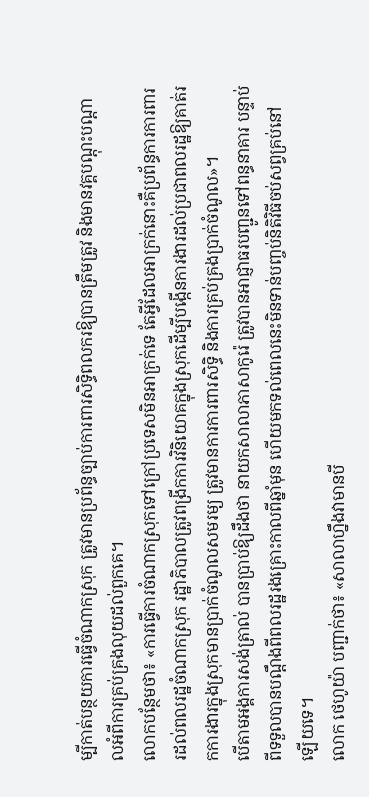ម្បីកាត់បន្ថយការធ្វើចំណាកស្រុក ត្រូវមានប្រព័ន្ធច្បាប់ការពារសិទ្ធិពលករឱ្យបានត្រឹមត្រូវ និងមានវគ្គបណ្ដុះបណ្ដាលអំពីការគ្រប់គ្រងលុយដល់ពួកគេ។
លោកបន្ថែមថា៖ «ការធ្វើការចំណាកស្រុកទៅក្រៅប្រទេសមិនអាក្រក់ទេ តែអ្វីដែលអាក្រក់នោះគឺប្រព័ន្ធការការពាររដល់ពលរដ្ឋចំណាកស្រុក រដ្ឋាភិបាលត្រូវពង្រីកការវិនិយោគក្នុងស្រុកដើម្បីបង្កើនការងារដល់ប្រជាពលរដ្ឋឱ្យគាត់រកការងារក្នុងស្រុកមានប្រាក់ចំណូលសមរម្យ ត្រូវមានការការពារសិទ្ធិ និងការគ្រប់គ្រងប្រាក់ចំណូល»។
បើតាមអង្គការសង់ត្រាល់ បានប្រាប់ឱ្យដឹងថា នាយកសាលាភាសាកូរ៉េ ត្រូវបានអាជ្ញាធរបញ្ជូនទៅពន្ធនាគារ បន្ទាប់ពីទទួលបានបណ្ដឹងពីពលរដ្ឋរងគ្រោះកាលពីឆ្នាំមុន ហើយមកទល់ពេលនេះមិនទាន់បញ្ចប់និតិវិធីចប់សព្វគ្រប់នៅឡើយទេ។
លោក ថេហូយ៉ា បញ្ជាក់ថា៖ «សាលាហ្នឹងវាមានបី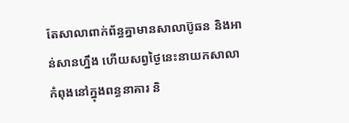តែសាលាពាក់ព័ន្ធគ្នាមានសាលាប៊ូឆន និងអាន់សានហ្នឹង ហើយសព្វថ្ងៃនេះនាយកសាលាកំពុងនៅក្នុងពន្ធនាគារ និ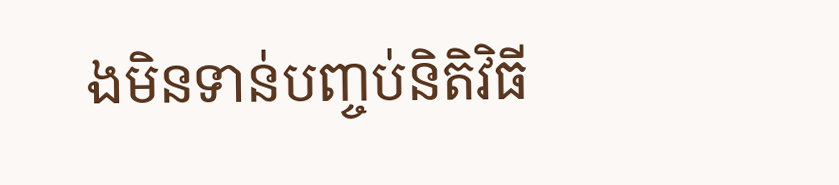ងមិនទាន់បញ្ចប់និតិវិធី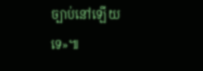ច្បាប់នៅឡើយទេ»៕